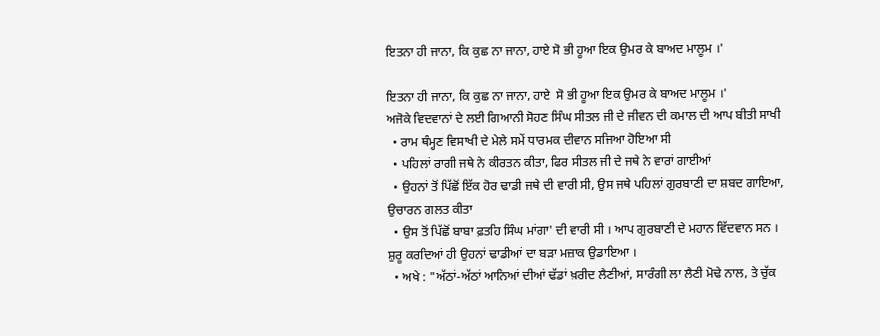ਇਤਨਾ ਹੀ ਜਾਨਾ, ਕਿ ਕੁਛ ਨਾ ਜਾਨਾ, ਹਾਏ ਸੋ ਭੀ ਹੂਆ ਇਕ ਉਮਰ ਕੇ ਬਾਅਦ ਮਾਲੂਮ ।'

ਇਤਨਾ ਹੀ ਜਾਨਾ, ਕਿ ਕੁਛ ਨਾ ਜਾਨਾ, ਹਾਏ  ਸੋ ਭੀ ਹੂਆ ਇਕ ਉਮਰ ਕੇ ਬਾਅਦ ਮਾਲੂਮ ।'
ਅਜੋਕੇ ਵਿਦਵਾਨਾਂ ਦੇ ਲਈ ਗਿਆਨੀ ਸੋਹਣ ਸਿੰਘ ਸੀਤਲ ਜੀ ਦੇ ਜੀਵਨ ਦੀ ਕਮਾਲ ਦੀ ਆਪ ਬੀਤੀ ਸਾਖੀ
  • ਰਾਮ ਥੰਮ੍ਹਣ ਵਿਸਾਖੀ ਦੇ ਮੇਲੇ ਸਮੇਂ ਧਾਰਮਕ ਦੀਵਾਨ ਸਜਿਆ ਹੋਇਆ ਸੀ
  • ਪਹਿਲਾਂ ਰਾਗੀ ਜਥੇ ਨੇ ਕੀਰਤਨ ਕੀਤਾ, ਫਿਰ ਸੀਤਲ ਜੀ ਦੇ ਜਥੇ ਨੇ ਵਾਰਾਂ ਗਾਈਆਂ
  • ਉਹਨਾਂ ਤੋਂ ਪਿੱਛੋਂ ਇੱਕ ਹੋਰ ਢਾਡੀ ਜਥੇ ਦੀ ਵਾਰੀ ਸੀ, ਉਸ ਜਥੇ ਪਹਿਲਾਂ ਗੁਰਬਾਣੀ ਦਾ ਸ਼ਬਦ ਗਾਇਆ, ਉਚਾਰਨ ਗਲਤ ਕੀਤਾ
  • ਉਸ ਤੋਂ ਪਿੱਛੋਂ ਬਾਬਾ ਫ਼ਤਹਿ ਸਿੰਘ ਮਾਂਗਾ' ਦੀ ਵਾਰੀ ਸੀ । ਆਪ ਗੁਰਬਾਣੀ ਦੇ ਮਹਾਨ ਵਿੱਦਵਾਨ ਸਨ । ਸ਼ੁਰੂ ਕਰਦਿਆਂ ਹੀ ਉਹਨਾਂ ਢਾਡੀਆਂ ਦਾ ਬੜਾ ਮਜ਼ਾਕ ਉਡਾਇਆ ।
  • ਅਖੇ : "ਅੱਠਾਂ-ਅੱਠਾਂ ਆਨਿਆਂ ਦੀਆਂ ਢੱਡਾਂ ਖ਼ਰੀਦ ਲੈਣੀਆਂ, ਸਾਰੰਗੀ ਲਾ ਲੈਣੀ ਮੋਢੇ ਨਾਲ, ਤੇ ਚੁੱਕ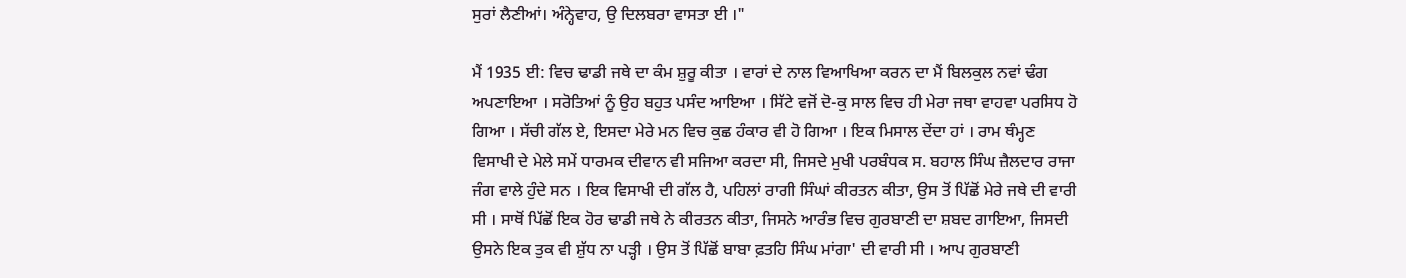ਸੁਰਾਂ ਲੈਣੀਆਂ। ਅੰਨ੍ਹੇਵਾਹ, ਉ ਦਿਲਬਰਾ ਵਾਸਤਾ ਈ ।"

ਮੈਂ 1935 ਈ: ਵਿਚ ਢਾਡੀ ਜਥੇ ਦਾ ਕੰਮ ਸ਼ੁਰੂ ਕੀਤਾ । ਵਾਰਾਂ ਦੇ ਨਾਲ ਵਿਆਖਿਆ ਕਰਨ ਦਾ ਮੈਂ ਬਿਲਕੁਲ ਨਵਾਂ ਢੰਗ ਅਪਣਾਇਆ । ਸਰੋਤਿਆਂ ਨੂੰ ਉਹ ਬਹੁਤ ਪਸੰਦ ਆਇਆ । ਸਿੱਟੇ ਵਜੋਂ ਦੋ-ਕੁ ਸਾਲ ਵਿਚ ਹੀ ਮੇਰਾ ਜਥਾ ਵਾਹਵਾ ਪਰਸਿਧ ਹੋ ਗਿਆ । ਸੱਚੀ ਗੱਲ ਏ, ਇਸਦਾ ਮੇਰੇ ਮਨ ਵਿਚ ਕੁਛ ਹੰਕਾਰ ਵੀ ਹੋ ਗਿਆ । ਇਕ ਮਿਸਾਲ ਦੇਂਦਾ ਹਾਂ । ਰਾਮ ਥੰਮ੍ਹਣ ਵਿਸਾਖੀ ਦੇ ਮੇਲੇ ਸਮੇਂ ਧਾਰਮਕ ਦੀਵਾਨ ਵੀ ਸਜਿਆ ਕਰਦਾ ਸੀ, ਜਿਸਦੇ ਮੁਖੀ ਪਰਬੰਧਕ ਸ. ਬਹਾਲ ਸਿੰਘ ਜ਼ੈਲਦਾਰ ਰਾਜਾ ਜੰਗ ਵਾਲੇ ਹੁੰਦੇ ਸਨ । ਇਕ ਵਿਸਾਖੀ ਦੀ ਗੱਲ ਹੈ, ਪਹਿਲਾਂ ਰਾਗੀ ਸਿੰਘਾਂ ਕੀਰਤਨ ਕੀਤਾ, ਉਸ ਤੋਂ ਪਿੱਛੋਂ ਮੇਰੇ ਜਥੇ ਦੀ ਵਾਰੀ ਸੀ । ਸਾਥੋਂ ਪਿੱਛੋਂ ਇਕ ਹੋਰ ਢਾਡੀ ਜਥੇ ਨੇ ਕੀਰਤਨ ਕੀਤਾ, ਜਿਸਨੇ ਆਰੰਭ ਵਿਚ ਗੁਰਬਾਣੀ ਦਾ ਸ਼ਬਦ ਗਾਇਆ, ਜਿਸਦੀ ਉਸਨੇ ਇਕ ਤੁਕ ਵੀ ਸ਼ੁੱਧ ਨਾ ਪੜ੍ਹੀ । ਉਸ ਤੋਂ ਪਿੱਛੋਂ ਬਾਬਾ ਫ਼ਤਹਿ ਸਿੰਘ ਮਾਂਗਾ' ਦੀ ਵਾਰੀ ਸੀ । ਆਪ ਗੁਰਬਾਣੀ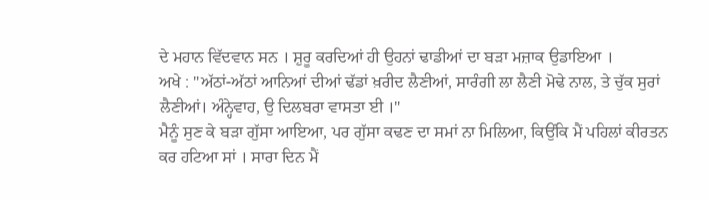ਦੇ ਮਹਾਨ ਵਿੱਦਵਾਨ ਸਨ । ਸ਼ੁਰੂ ਕਰਦਿਆਂ ਹੀ ਉਹਨਾਂ ਢਾਡੀਆਂ ਦਾ ਬੜਾ ਮਜ਼ਾਕ ਉਡਾਇਆ ।
ਅਖੇ : "ਅੱਠਾਂ-ਅੱਠਾਂ ਆਨਿਆਂ ਦੀਆਂ ਢੱਡਾਂ ਖ਼ਰੀਦ ਲੈਣੀਆਂ, ਸਾਰੰਗੀ ਲਾ ਲੈਣੀ ਮੋਢੇ ਨਾਲ, ਤੇ ਚੁੱਕ ਸੁਰਾਂ ਲੈਣੀਆਂ। ਅੰਨ੍ਹੇਵਾਹ, ਉ ਦਿਲਬਰਾ ਵਾਸਤਾ ਈ ।"
ਮੈਨੂੰ ਸੁਣ ਕੇ ਬੜਾ ਗੁੱਸਾ ਆਇਆ, ਪਰ ਗੁੱਸਾ ਕਢਣ ਦਾ ਸਮਾਂ ਨਾ ਮਿਲਿਆ, ਕਿਉਂਕਿ ਮੈਂ ਪਹਿਲਾਂ ਕੀਰਤਨ ਕਰ ਹਟਿਆ ਸਾਂ । ਸਾਰਾ ਦਿਨ ਮੈਂ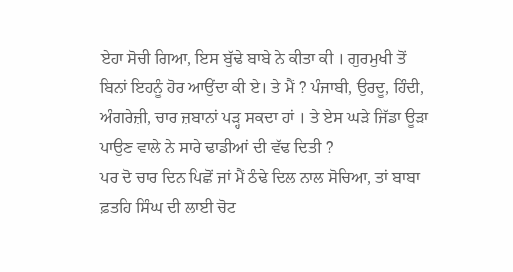ਏਹਾ ਸੋਚੀ ਗਿਆ, ਇਸ ਬੁੱਢੇ ਬਾਬੇ ਨੇ ਕੀਤਾ ਕੀ । ਗੁਰਮੁਖੀ ਤੋਂ ਬਿਨਾਂ ਇਹਨੂੰ ਹੋਰ ਆਉਂਦਾ ਕੀ ਏ। ਤੇ ਮੈਂ ? ਪੰਜਾਬੀ, ਉਰਦੂ, ਹਿੰਦੀ, ਅੰਗਰੇਜ਼ੀ, ਚਾਰ ਜ਼ਬਾਨਾਂ ਪੜ੍ਹ ਸਕਦਾ ਹਾਂ । ਤੇ ਏਸ ਘੜੇ ਜਿੱਡਾ ਊੜਾ ਪਾਉਣ ਵਾਲੇ ਨੇ ਸਾਰੇ ਢਾਡੀਆਂ ਦੀ ਵੱਢ ਦਿਤੀ ?
ਪਰ ਦੋ ਚਾਰ ਦਿਨ ਪਿਛੋਂ ਜਾਂ ਮੈਂ ਠੰਢੇ ਦਿਲ ਨਾਲ ਸੋਚਿਆ, ਤਾਂ ਬਾਬਾ ਫ਼ਤਹਿ ਸਿੰਘ ਦੀ ਲਾਈ ਚੋਟ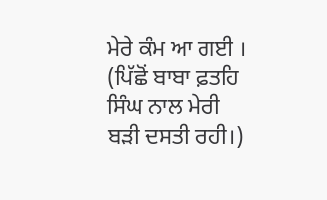ਮੇਰੇ ਕੰਮ ਆ ਗਈ । (ਪਿੱਛੋਂ ਬਾਬਾ ਫ਼ਤਹਿ ਸਿੰਘ ਨਾਲ ਮੇਰੀ ਬੜੀ ਦਸਤੀ ਰਹੀ।)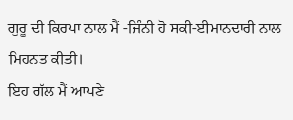ਗੁਰੂ ਦੀ ਕਿਰਪਾ ਨਾਲ ਮੈਂ -ਜਿੰਨੀ ਹੋ ਸਕੀ-ਈਮਾਨਦਾਰੀ ਨਾਲ ਮਿਹਨਤ ਕੀਤੀ।
ਇਹ ਗੱਲ ਮੈਂ ਆਪਣੇ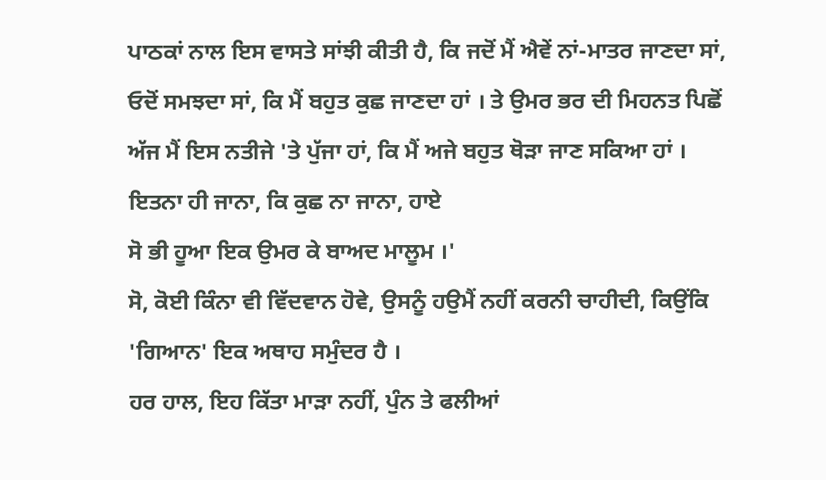ਪਾਠਕਾਂ ਨਾਲ ਇਸ ਵਾਸਤੇ ਸਾਂਝੀ ਕੀਤੀ ਹੈ, ਕਿ ਜਦੋਂ ਮੈਂ ਐਵੇਂ ਨਾਂ-ਮਾਤਰ ਜਾਣਦਾ ਸਾਂ, ਓਦੋਂ ਸਮਝਦਾ ਸਾਂ, ਕਿ ਮੈਂ ਬਹੁਤ ਕੁਛ ਜਾਣਦਾ ਹਾਂ । ਤੇ ਉਮਰ ਭਰ ਦੀ ਮਿਹਨਤ ਪਿਛੋਂ ਅੱਜ ਮੈਂ ਇਸ ਨਤੀਜੇ 'ਤੇ ਪੁੱਜਾ ਹਾਂ, ਕਿ ਮੈਂ ਅਜੇ ਬਹੁਤ ਥੋੜਾ ਜਾਣ ਸਕਿਆ ਹਾਂ ।
ਇਤਨਾ ਹੀ ਜਾਨਾ, ਕਿ ਕੁਛ ਨਾ ਜਾਨਾ, ਹਾਏ
ਸੋ ਭੀ ਹੂਆ ਇਕ ਉਮਰ ਕੇ ਬਾਅਦ ਮਾਲੂਮ ।'
ਸੋ, ਕੋਈ ਕਿੰਨਾ ਵੀ ਵਿੱਦਵਾਨ ਹੋਵੇ, ਉਸਨੂੰ ਹਉਮੈਂ ਨਹੀਂ ਕਰਨੀ ਚਾਹੀਦੀ, ਕਿਉਂਕਿ 'ਗਿਆਨ' ਇਕ ਅਥਾਹ ਸਮੁੰਦਰ ਹੈ ।
ਹਰ ਹਾਲ, ਇਹ ਕਿੱਤਾ ਮਾੜਾ ਨਹੀਂ, ਪੁੰਨ ਤੇ ਫਲੀਆਂ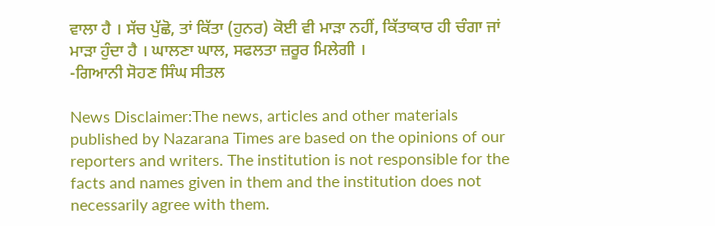ਵਾਲਾ ਹੈ । ਸੱਚ ਪੁੱਛੋ, ਤਾਂ ਕਿੱਤਾ (ਹੁਨਰ) ਕੋਈ ਵੀ ਮਾੜਾ ਨਹੀਂ, ਕਿੱਤਾਕਾਰ ਹੀ ਚੰਗਾ ਜਾਂ ਮਾੜਾ ਹੁੰਦਾ ਹੈ । ਘਾਲਣਾ ਘਾਲ, ਸਫਲਤਾ ਜ਼ਰੂਰ ਮਿਲੇਗੀ ।
-ਗਿਆਨੀ ਸੋਹਣ ਸਿੰਘ ਸੀਤਲ

News Disclaimer:The news, articles and other materials published by Nazarana Times are based on the opinions of our reporters and writers. The institution is not responsible for the facts and names given in them and the institution does not necessarily agree with them.